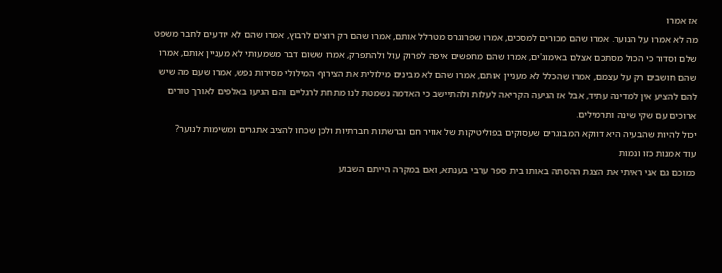אז אמרו
מה לא אמרו על הנוער. אמרו שהם מכורים למסכים, אמרו שפרוגרס מטרלל אותם, אמרו שהם רק רוצים לרבוץ, אמרו שהם לא יודעים לחבר משפט שלם וסדור כי הכול מסתכם אצלם באימוג'ים, אמרו שהם מחפשים איפה לפרוק עול ולהתפרק, אמרו ששום דבר משמעותי לא מעניין אותם, אמרו שהם חושבים רק על עצמם, אמרו שהכלל לא מעניין אותם, אמרו שהם לא מבינים מילולית את הצירוף המילולי מסירות נפש, אמרו שעם מה שיש להם להציע אין למדינה עתיד, אבל אז הגיעה הקריאה לעלות ולהתיישב כי האדמה נשמטת לנו מתחת לרגליים והם הגיעו באלפים לאורך טורים ארוכים עם שקי שינה ותרמילים.
יכול להיות שהבעיה היא דווקא המבוגרים שעסוקים בפוליטיקות של אוויר חם וברשתות חברתיות ולכן שכחו להציב אתגרים ומשימות לנוער?
עוד אמנות כזו ונמות
כמוכם גם אני ראיתי את הצגת ההסתה באותו בית ספר ערבי בענתא, ואם במקרה הייתם השבוע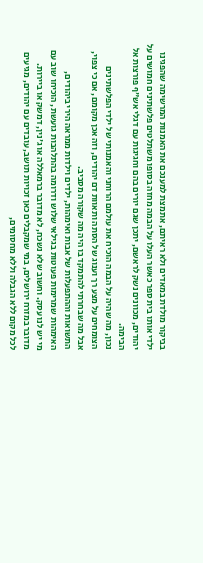בביקור מולדת במאדים ולא ראיתם, אתמצת למענכם את האמנות המרשימה שהפגינו ילדי אותו בית ספר כאשר העלו על הבמה מחזה בסופו משתלטים פלשתינים חמושים על יהודים, מכוונים נשק לראשם, יתכן שגם יורים בהם וחגיגות עם דגלי אש"ף פורצות אל הבימה.
נכון, מה שהיה על הבמה הוכיח את עולמם הרוחני והאמנותי של ילדי הפלשתינים הצומחים על מצע רך וענוג של הסתה ותאוות דם יהודים, וזה אכן מקומם, אם כי צפוי, אבל מה שבחרתי להתמקד בו היה מה שקורה מסביב.
התשואות וההתפעלות של אבות ואימהות, ילדים וילדות ממראה הירי ביהודים, האימהות שמרימות פעוטות בגילאי שלוש ודרומה בהתלהבות גועשת, הוכיחו שוב עם מי יש לנו עסק. וחשוב שלא נשכח, לא מדובר ברמאללה או ג'נין, דמשק או ביירות. מדובר במזרח ירושלים, במי שמקבלים כאן זכויות תושב, עובדים עם יהודים, מגיעים לכל מקום ללא הגבלה וללא מחסומים,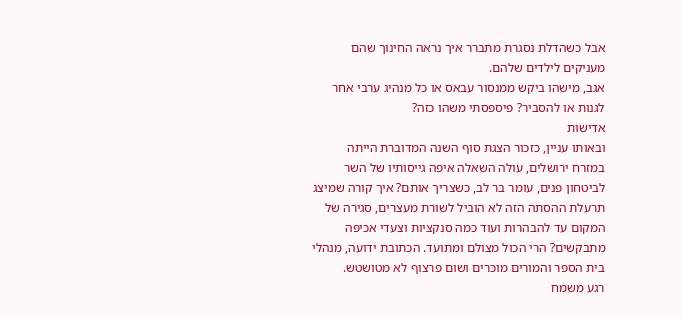אבל כשהדלת נסגרת מתברר איך נראה החינוך שהם מעניקים לילדים שלהם.
אגב, מישהו ביקש ממנסור עבאס או כל מנהיג ערבי אחר לגנות או להסביר? פיספסתי משהו כזה?
אדישות
ובאותו עניין, כזכור הצגת סוף השנה המדוברת הייתה במזרח ירושלים, עולה השאלה איפה גייסותיו של השר לביטחון פנים, עומר בר לב, כשצריך אותם? איך קורה שמיצג תרעלת ההסתה הזה לא הוביל לשורת מעצרים, סגירה של המקום עד להבהרות ועוד כמה סנקציות וצעדי אכיפה מתבקשים? הרי הכול מצולם ומתועד. הכתובת ידועה, מנהלי בית הספר והמורים מוכרים ושום פרצוף לא מטושטש.
רגע משמח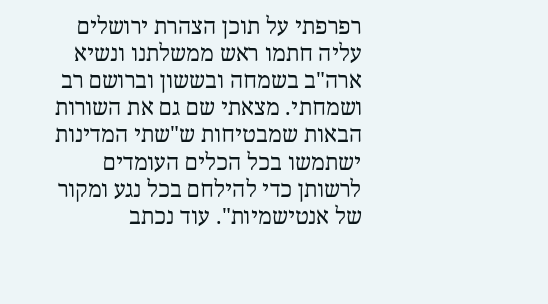רפרפתי על תוכן הצהרת ירושלים עליה חתמו ראש ממשלתנו ונשיא ארה"ב בשמחה ובששון וברושם רב ושמחתי. מצאתי שם גם את השורות הבאות שמבטיחות ש"שתי המדינות ישתמשו בכל הכלים העומדים לרשותן כדי להילחם בכל נגע ומקור של אנטישמיות". עוד נכתב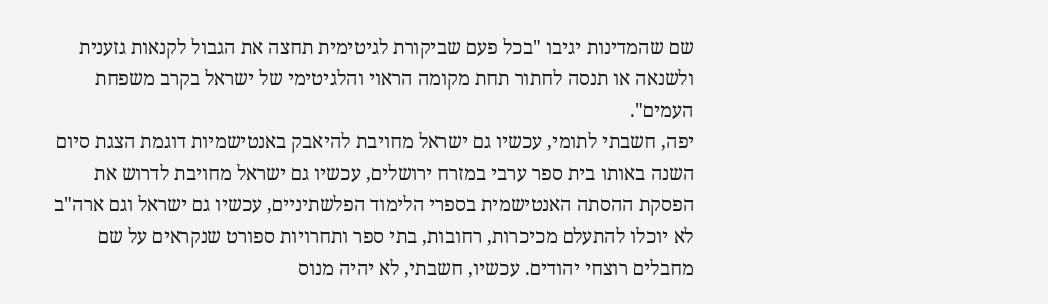שם שהמדינות יגיבו "בכל פעם שביקורת לגיטימית תחצה את הגבול לקנאות גזענית ולשנאה או תנסה לחתור תחת מקומה הראוי והלגיטימי של ישראל בקרב משפחת העמים".
יפה, חשבתי לתומי, עכשיו גם ישראל מחויבת להיאבק באנטישמיות דוגמת הצגת סיום השנה באותו בית ספר ערבי במזרח ירושלים, עכשיו גם ישראל מחויבת לדרוש את הפסקת ההסתה האנטישמית בספרי הלימוד הפלשתיניים, עכשיו גם ישראל וגם ארה"ב לא יוכלו להתעלם מכיכרות, רחובות, בתי ספר ותחרויות ספורט שנקראים על שם מחבלים רוצחי יהודים. עכשיו, חשבתי, לא יהיה מנוס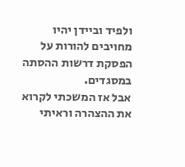ולפיד וביידן יהיו מחויבים להורות על הפסקת דרשות ההסתה במסגדים.
אבל אז המשכתי לקרוא את ההצהרה וראיתי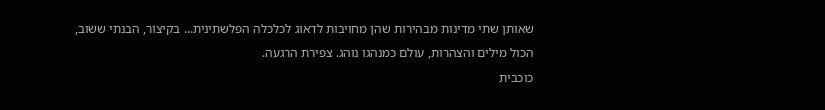שאותן שתי מדינות מבהירות שהן מחויבות לדאוג לכלכלה הפלשתינית... בקיצור, הבנתי ששוב, הכול מילים והצהרות, עולם כמנהגו נוהג. צפירת הרגעה.
כוכבית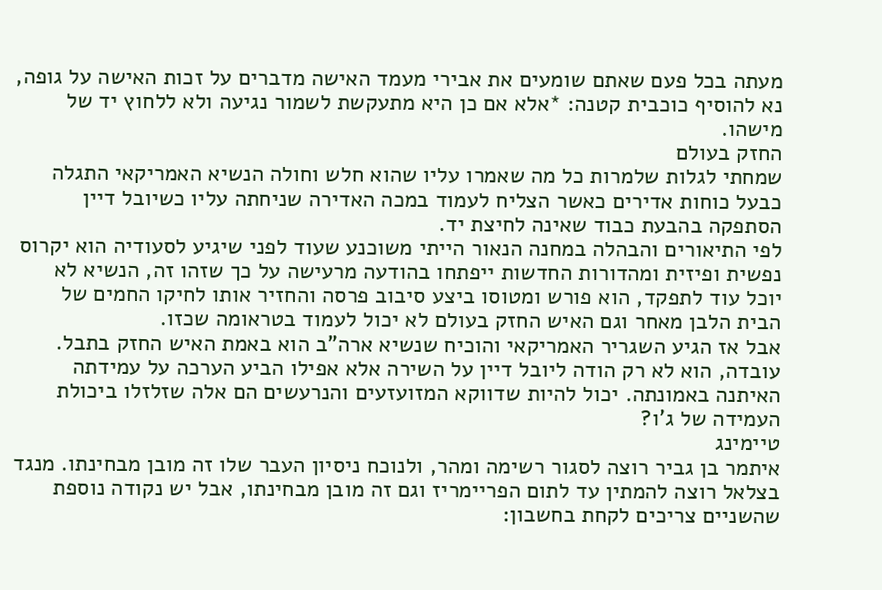מעתה בכל פעם שאתם שומעים את אבירי מעמד האישה מדברים על זכות האישה על גופה, נא להוסיף כוכבית קטנה: *אלא אם כן היא מתעקשת לשמור נגיעה ולא ללחוץ יד של מישהו.
החזק בעולם
שמחתי לגלות שלמרות כל מה שאמרו עליו שהוא חלש וחולה הנשיא האמריקאי התגלה כבעל כוחות אדירים כאשר הצליח לעמוד במכה האדירה שניחתה עליו כשיובל דיין הסתפקה בהבעת כבוד שאינה לחיצת יד.
לפי התיאורים והבהלה במחנה הנאור הייתי משוכנע שעוד לפני שיגיע לסעודיה הוא יקרוס נפשית ופיזית ומהדורות החדשות ייפתחו בהודעה מרעישה על כך שזהו זה, הנשיא לא יוכל עוד לתפקד, הוא פורש ומטוסו ביצע סיבוב פרסה והחזיר אותו לחיקו החמים של הבית הלבן מאחר וגם האיש החזק בעולם לא יכול לעמוד בטראומה שכזו.
אבל אז הגיע השגריר האמריקאי והוכיח שנשיא ארה"ב הוא באמת האיש החזק בתבל. עובדה, הוא לא רק הודה ליובל דיין על השירה אלא אפילו הביע הערכה על עמידתה האיתנה באמונתה. יכול להיות שדווקא המזועזעים והנרעשים הם אלה שזלזלו ביכולת העמידה של ג'ו?
טיימינג
איתמר בן גביר רוצה לסגור רשימה ומהר, ולנוכח ניסיון העבר שלו זה מובן מבחינתו. מנגד בצלאל רוצה להמתין עד לתום הפריימריז וגם זה מובן מבחינתו, אבל יש נקודה נוספת שהשניים צריכים לקחת בחשבון: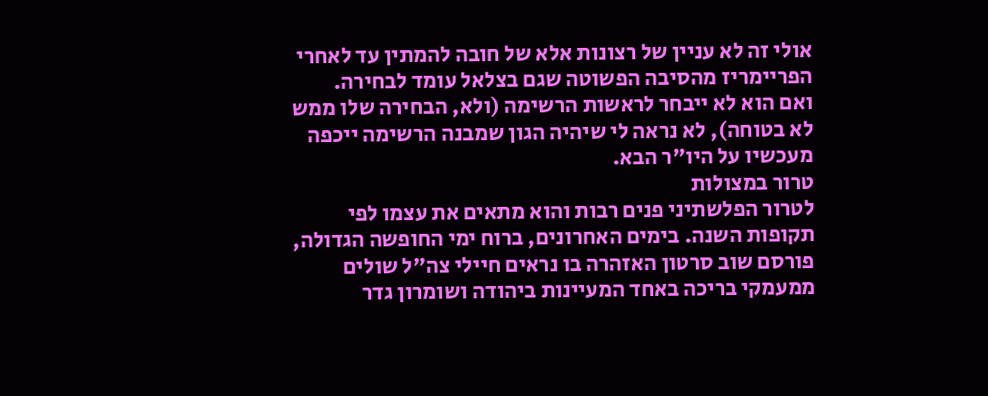אולי זה לא עניין של רצונות אלא של חובה להמתין עד לאחרי הפריימריז מהסיבה הפשוטה שגם בצלאל עומד לבחירה.
ואם הוא לא ייבחר לראשות הרשימה (ולא, הבחירה שלו ממש לא בטוחה), לא נראה לי שיהיה הגון שמבנה הרשימה ייכפה מעכשיו על היו"ר הבא.
טרור במצולות
לטרור הפלשתיני פנים רבות והוא מתאים את עצמו לפי תקופות השנה. בימים האחרונים, ברוח ימי החופשה הגדולה, פורסם שוב סרטון האזהרה בו נראים חיילי צה"ל שולים ממעמקי בריכה באחד המעיינות ביהודה ושומרון גדר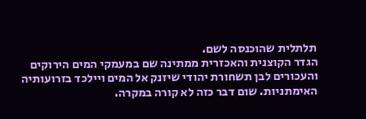תלתלית שהוכנסה לשם.
הגדר הקוצנית והאכזרית ממתינה שם במעמקי המים הירוקים והעכורים לבן תשחורת יהודי שיזנק אל המים ויילכד בזרועותיה האימתניות. שום דבר כזה לא קורה במקרה.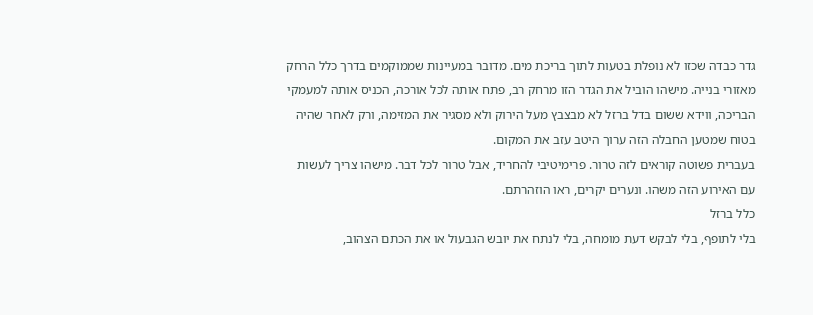גדר כבדה שכזו לא נופלת בטעות לתוך בריכת מים. מדובר במעיינות שממוקמים בדרך כלל הרחק מאזורי בנייה. מישהו הוביל את הגדר הזו מרחק רב, פתח אותה לכל אורכה, הכניס אותה למעמקי הבריכה, ווידא ששום בדל ברזל לא מבצבץ מעל הירוק ולא מסגיר את המזימה, ורק לאחר שהיה בטוח שמטען החבלה הזה ערוך היטב עזב את המקום.
בעברית פשוטה קוראים לזה טרור. פרימיטיבי להחריד, אבל טרור לכל דבר. מישהו צריך לעשות עם האירוע הזה משהו. ונערים יקרים, ראו הוזהרתם.
כלל ברזל
בלי לתופף, בלי לבקש דעת מומחה, בלי לנתח את יובש הגבעול או את הכתם הצהוב,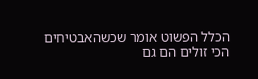הכלל הפשוט אומר שכשהאבטיחים הכי זולים הם גם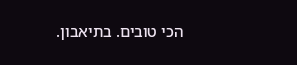הכי טובים. בתיאבון.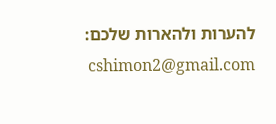להערות ולהארות שלכם: cshimon2@gmail.com